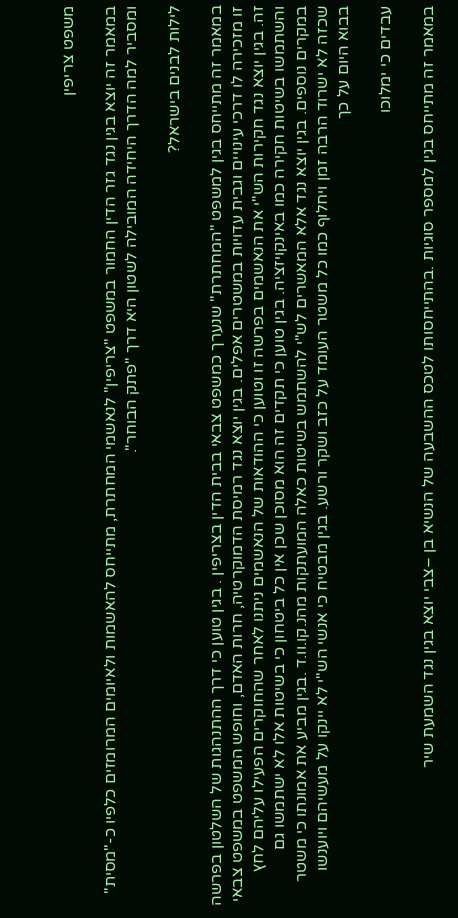משפט צריפין

במאמר זה יוצא בגין נגד גזר הדין החמור במשפט "צריפין" לנאשמי המחתרת, מתייחס להאשמות ולאיומים המרומזים כלפיו כ-"מסית" ומסביר למה הדרך היחידה המובילה לשטון היא דרך "פתק הבוחר".

לילות לבנים בישראל?

במאמר זה מתייחס בגין למשפט "המחתרת" שנערך כמשפט צבאי בבית הדין בצריפין . בגין טוען כי דרך ההתנהגות של השלטון בפרשה זו מזכירה לו דרכי עינויים וגבית עדויות במשטרים אפלים. בגין יוצא נגד רמיסת הדמוקרטיה, חרות האדם, וחופש המשפט במשפט צבאי זה. בגין יוצא נגד חקירות הש"י את הנאשמים בפרשה זו וטוען כי ההודאות של הנאשמים ניתנו לאחר שהחוקרים הפעילו עליהם לחץ והשתמשו בשיטות חקירה כמו באינקויזציה. בגין טוען כי תקדים זה הוא מסוכן שכן אין כל ביטחון כי בשיטות אלו לא ישתמשו גם במקרים נוספים. בגין יוצא נגד אלא המאשרים לש"י להשתמש בשיטות כאלה המועתקות מהנ.קו.וו.ד .בגין מביע את אמונתו כי משטר שכזה לא ישרוד הרבה זמן ויחלוף כמו כל משטר העומד על כזב ושקר ורשע. בגין מבטיח כי אנשי הש"י לא יינקו על מעשיהם ויוענשו בבוא היום על כך

עבדים כי ימלוכו

במאמר זה מתייחס בגין למספר סוגיות .בהתייחסותו לטכס ההשבעה של הנשיא בן –צבי יוצא בגין נגד השמעת שיר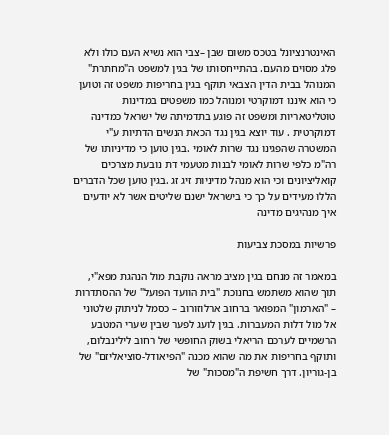האינטרנציונל בטכס משום שבן –צבי הוא נשיא העם כולו ולא פלג מסוים מהעם. בהתייחסותו של בגין למשפט ה"מחתרת" המנוהל בבית הדין הצבאי תוקף בגין בחריפות משפט זה וטוען כי הוא איננו דמוקרטי ומנוהל כמו משפטים במדינות טוטליטאריות ומשפט זה פוגע בתדמיתה של ישראל כמדינה דמוקרטית . עוד יוצא בגין נגד הכאת הנשים הדתיות ע"י המשטרה שהפגינו נגד שרות לאומי .בגין טוען כי מדיניותו של רה"מ כלפי שרות לאומי לבנות מטעמי דת נובעת מצרכים קואליציונים וכי הוא מנהל מדיניות זיג זג .בגין טוען שכל הדברים הללו מעידים על כך כי בישראל ישנם שליטים אשר לא יודעים איך מנהיגים מדינה

פרשיות במסכת צביעות

במאמר זה מנחם בגין מציב מראה נוקבת מול הנהגת מפא"י, תוך שהוא משתמש בחנוכת "בית הוועד הפועל" של ההסתדרות – "הארמון" המפואר ברחוב ארלוזורוב – כסמל לניתוק שלטוני אל מול דלות המעברות. בגין לועג לפער שבין שערי המטבע הרשמיים לערכם הריאלי בשוק החופשי של רחוב לילינבלום, ותוקף בחריפות את מה שהוא מכנה "הפיאודל-סוציאליזם" של בן-גוריון. דרך חשיפת ה"מסכות" של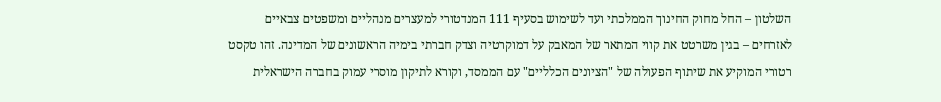השלטון – החל מחוק החינוך הממלכתי ועד לשימוש בסעיף 111 המנדטורי למעצרים מנהליים ומשפטים צבאיים לאזרחים – בגין משרטט את קווי המתאר של המאבק על דמוקרטיה וצדק חברתי בימיה הראשונים של המדינה. זהו טקסט רטורי המוקיע את שיתוף הפעולה של "הציונים הכלליים" עם הממסד, וקורא לתיקון מוסרי עמוק בחברה הישראלית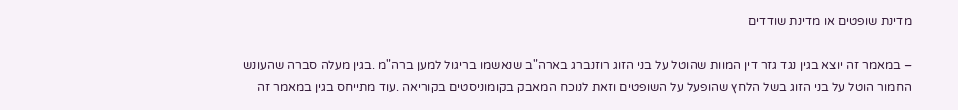מדינת שופטים או מדינת שודדים

– במאמר זה יוצא בגין נגד גזר דין המוות שהוטל על בני הזוג רוזנברג בארה"ב שנאשמו בריגול למען ברה"מ .בגין מעלה סברה שהעונש החמור הוטל על בני הזוג בשל הלחץ שהופעל על השופטים וזאת לנוכח המאבק בקומוניסטים בקוריאה .עוד מתייחס בגין במאמר זה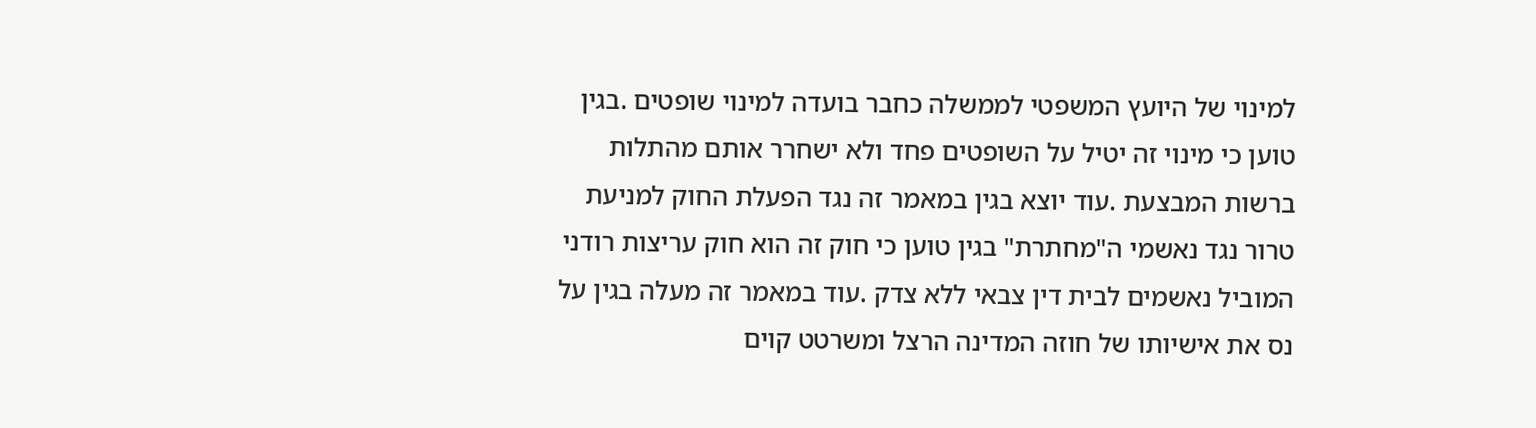למינוי של היועץ המשפטי לממשלה כחבר בועדה למינוי שופטים .בגין טוען כי מינוי זה יטיל על השופטים פחד ולא ישחרר אותם מהתלות ברשות המבצעת .עוד יוצא בגין במאמר זה נגד הפעלת החוק למניעת טרור נגד נאשמי ה"מחתרת" בגין טוען כי חוק זה הוא חוק עריצות רודני המוביל נאשמים לבית דין צבאי ללא צדק .עוד במאמר זה מעלה בגין על נס את אישיותו של חוזה המדינה הרצל ומשרטט קוים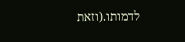לדמותו.(וזאת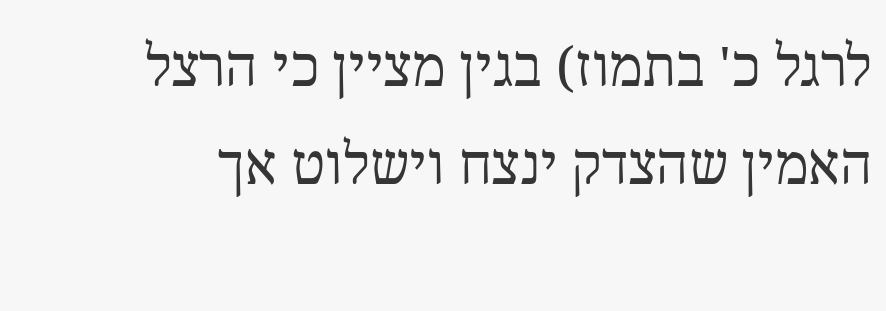לרגל כ' בתמוז) בגין מציין כי הרצל האמין שהצדק ינצח וישלוט אך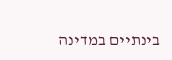בינתיים במדינה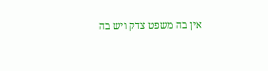אין בה משפט צדק ויש בה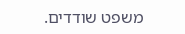משפט שודדים.